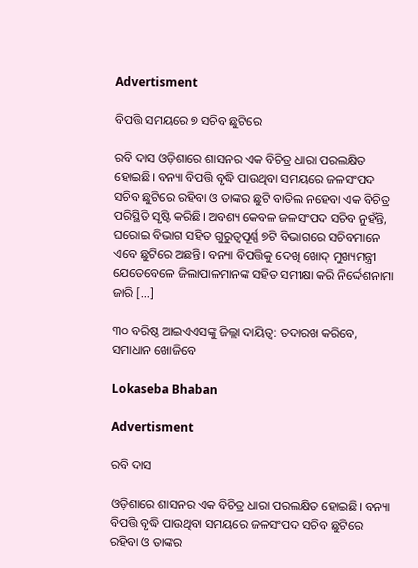Advertisment

ବିପତ୍ତି ସମୟରେ ୭ ସଚିବ ଛୁଟିରେ

ରବି ଦାସ ଓଡ଼ିଶାରେ ଶାସନର ଏକ ବିଚିତ୍ର ଧାରା ପରଲକ୍ଷିତ ହୋଇଛି। ବନ୍ୟା ବିପତ୍ତି ବୃଦ୍ଧି ପାଉଥିବା ସମୟରେ ଜଳସଂପଦ ସଚିବ ଛୁଟିରେ ରହିବା ଓ ତାଙ୍କର ଛୁଟି ବାତିଲ ନହେବା ଏକ ବିଚିତ୍ର ପରିସ୍ଥିତି ସୃଷ୍ଟି କରିଛି। ଅବଶ୍ୟ କେବଳ ଜଳସଂପଦ ସଚିବ ନୁହଁନ୍ତି, ଘରୋଇ ବିଭାଗ ସହିତ ଗୁରୁତ୍ୱପୂର୍ଣ୍ଣ ୭ଟି ବିଭାଗରେ ସଚିବମାନେ ଏବେ ଛୁଟିରେ ଅଛନ୍ତି। ବନ୍ୟା ବିପତ୍ତିକୁ ଦେଖି ଖୋଦ୍ ମୁଖ୍ୟମନ୍ତ୍ରୀ ଯେତେବେଳେ ଜିଲାପାଳମାନଙ୍କ ସହିତ ସମୀକ୍ଷା କରି ନିର୍ଦ୍ଦେଶନାମା ଜାରି […]

୩୦ ବରିଷ୍ଠ ଆଇଏଏସଙ୍କୁ ଜିଲ୍ଲା ଦାୟିତ୍ୱ: ତଦାରଖ କରିବେ, ସମାଧାନ ଖୋଜିବେ

Lokaseba Bhaban

Advertisment

ରବି ଦାସ

ଓଡ଼ିଶାରେ ଶାସନର ଏକ ବିଚିତ୍ର ଧାରା ପରଲକ୍ଷିତ ହୋଇଛି। ବନ୍ୟା ବିପତ୍ତି ବୃଦ୍ଧି ପାଉଥିବା ସମୟରେ ଜଳସଂପଦ ସଚିବ ଛୁଟିରେ ରହିବା ଓ ତାଙ୍କର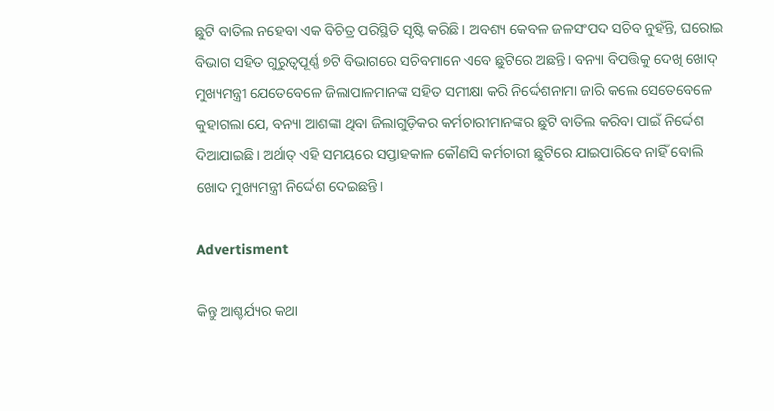ଛୁଟି ବାତିଲ ନହେବା ଏକ ବିଚିତ୍ର ପରିସ୍ଥିତି ସୃଷ୍ଟି କରିଛି। ଅବଶ୍ୟ କେବଳ ଜଳସଂପଦ ସଚିବ ନୁହଁନ୍ତି, ଘରୋଇ ବିଭାଗ ସହିତ ଗୁରୁତ୍ୱପୂର୍ଣ୍ଣ ୭ଟି ବିଭାଗରେ ସଚିବମାନେ ଏବେ ଛୁଟିରେ ଅଛନ୍ତି। ବନ୍ୟା ବିପତ୍ତିକୁ ଦେଖି ଖୋଦ୍ ମୁଖ୍ୟମନ୍ତ୍ରୀ ଯେତେବେଳେ ଜିଲାପାଳମାନଙ୍କ ସହିତ ସମୀକ୍ଷା କରି ନିର୍ଦ୍ଦେଶନାମା ଜାରି କଲେ ସେତେବେଳେ କୁହାଗଲା ଯେ, ବନ୍ୟା ଆଶଙ୍କା ଥିବା ଜିଲାଗୁଡ଼ିକର କର୍ମଚାରୀମାନଙ୍କର ଛୁଟି ବାତିଲ କରିବା ପାଇଁ ନିର୍ଦ୍ଦେଶ ଦିଆଯାଇଛି। ଅର୍ଥାତ୍ ଏହି ସମୟରେ ସପ୍ତାହକାଳ କୌଣସି କର୍ମଚାରୀ ଛୁଟିରେ ଯାଇପାରିବେ ନାହିଁ ବୋଲି ଖୋଦ ମୁଖ୍ୟମନ୍ତ୍ରୀ ନିର୍ଦ୍ଦେଶ ଦେଇଛନ୍ତି।

Advertisment

କିନ୍ତୁ ଆଶ୍ଚର୍ଯ୍ୟର କଥା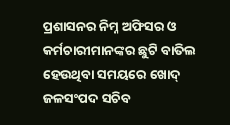ପ୍ରଶାସନର ନିମ୍ନ ଅଫିସର ଓ କର୍ମଚାରୀମାନଙ୍କର ଛୁଟି ବାତିଲ ହେଉଥିବା ସମୟରେ ଖୋଦ୍ ଜଳସଂପଦ ସଚିବ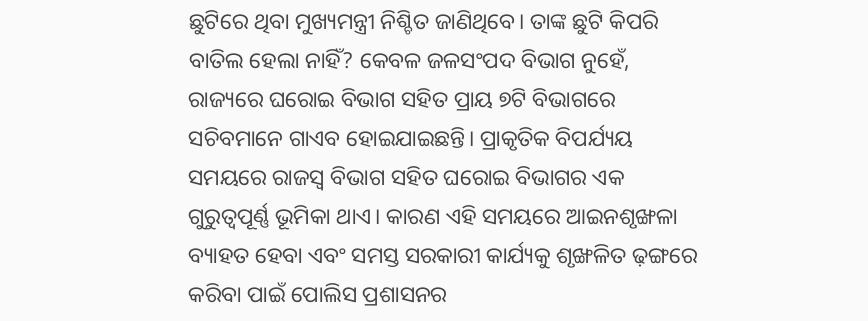ଛୁଟିରେ ଥିବା ମୁଖ୍ୟମନ୍ତ୍ରୀ ନିଶ୍ଚିତ ଜାଣିଥିବେ। ତାଙ୍କ ଛୁଟି କିପରି ବାତିଲ ହେଲା ନାହିଁ? କେବଳ ଜଳସଂପଦ ବିଭାଗ ନୁହେଁ, ରାଜ୍ୟରେ ଘରୋଇ ବିଭାଗ ସହିତ ପ୍ରାୟ ୭ଟି ବିଭାଗରେ ସଚିବମାନେ ଗାଏବ ହୋଇଯାଇଛନ୍ତି। ପ୍ରାକୃତିକ ବିପର୍ଯ୍ୟୟ ସମୟରେ ରାଜସ୍ୱ ବିଭାଗ ସହିତ ଘରୋଇ ବିଭାଗର ଏକ ଗୁରୁତ୍ୱପୂର୍ଣ୍ଣ ଭୂମିକା ଥାଏ। କାରଣ ଏହି ସମୟରେ ଆଇନଶୃଙ୍ଖଳା ବ୍ୟାହତ ହେବା ଏବଂ ସମସ୍ତ ସରକାରୀ କାର୍ଯ୍ୟକୁ ଶୃଙ୍ଖଳିତ ଢ଼ଙ୍ଗରେ କରିବା ପାଇଁ ପୋଲିସ ପ୍ରଶାସନର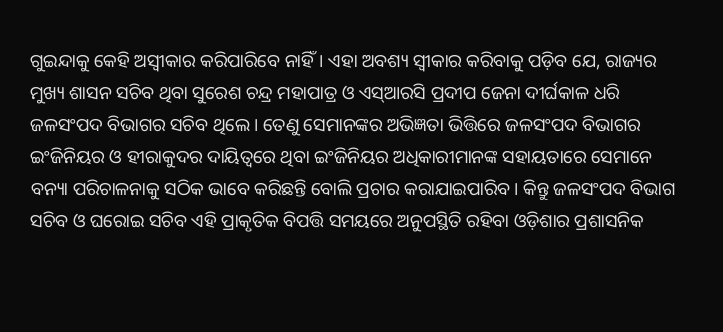ଗୁଇନ୍ଦାକୁ କେହି ଅସ୍ୱୀକାର କରିପାରିବେ ନାହିଁ। ଏହା ଅବଶ୍ୟ ସ୍ୱୀକାର କରିବାକୁ ପଡ଼ିବ ଯେ, ରାଜ୍ୟର ମୁଖ୍ୟ ଶାସନ ସଚିବ ଥିବା ସୁରେଶ ଚନ୍ଦ୍ର ମହାପାତ୍ର ଓ ଏସ୍‌ଆରସି ପ୍ରଦୀପ ଜେନା ଦୀର୍ଘକାଳ ଧରି ଜଳସଂପଦ ବିଭାଗର ସଚିବ ଥିଲେ। ତେଣୁ ସେମାନଙ୍କର ଅଭିଜ୍ଞତା ଭିତ୍ତିରେ ଜଳସଂପଦ ବିଭାଗର ଇଂଜିନିୟର ଓ ହୀରାକୁଦର ଦାୟିତ୍ୱରେ ଥିବା ଇଂଜିନିୟର ଅଧିକାରୀମାନଙ୍କ ସହାୟତାରେ ସେମାନେ ବନ୍ୟା ପରିଚାଳନାକୁ ସଠିକ ଭାବେ କରିଛନ୍ତି ବୋଲି ପ୍ରଚାର କରାଯାଇପାରିବ। କିନ୍ତୁ ଜଳସଂପଦ ବିଭାଗ ସଚିବ ଓ ଘରୋଇ ସଚିବ ଏହି ପ୍ରାକୃତିକ ବିପତ୍ତି ସମୟରେ ଅନୁପସ୍ଥିତି ରହିବା ଓଡ଼ିଶାର ପ୍ରଶାସନିକ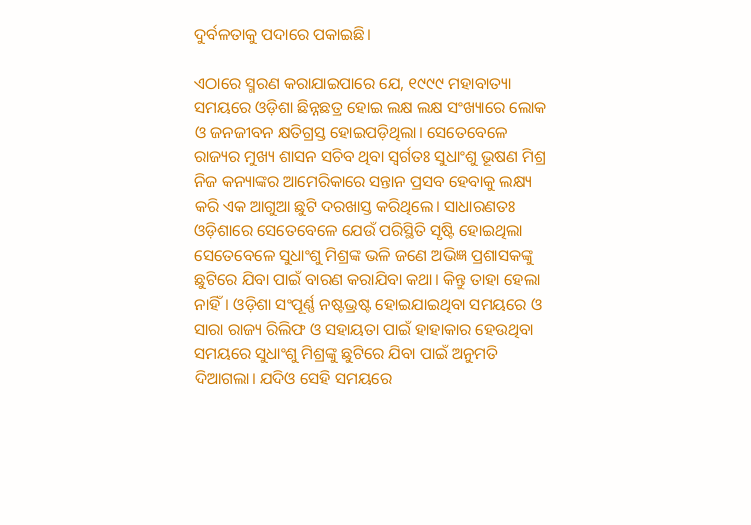ଦୁର୍ବଳତାକୁ ପଦାରେ ପକାଇଛି।

ଏଠାରେ ସ୍ମରଣ କରାଯାଇପାରେ ଯେ, ୧୯୯୯ ମହାବାତ୍ୟା ସମୟରେ ଓଡ଼ିଶା ଛିନ୍ନଛତ୍ର ହୋଇ ଲକ୍ଷ ଲକ୍ଷ ସଂଖ୍ୟାରେ ଲୋକ ଓ ଜନଜୀବନ କ୍ଷତିଗ୍ରସ୍ତ ହୋଇପଡ଼ିଥିଲା। ସେତେବେଳେ ରାଜ୍ୟର ମୁଖ୍ୟ ଶାସନ ସଚିବ ଥିବା ସ୍ୱର୍ଗତଃ ସୁଧାଂଶୁ ଭୂଷଣ ମିଶ୍ର ନିଜ କନ୍ୟାଙ୍କର ଆମେରିକାରେ ସନ୍ତାନ ପ୍ରସବ ହେବାକୁ ଲକ୍ଷ୍ୟ କରି ଏକ ଆଗୁଆ ଛୁଟି ଦରଖାସ୍ତ କରିଥିଲେ। ସାଧାରଣତଃ ଓଡ଼ିଶାରେ ସେତେବେଳେ ଯେଉଁ ପରିସ୍ଥିତି ସୃଷ୍ଟି ହୋଇଥିଲା ସେତେବେଳେ ସୁଧାଂଶୁ ମିଶ୍ରଙ୍କ ଭଳି ଜଣେ ଅଭିଜ୍ଞ ପ୍ରଶାସକଙ୍କୁ ଛୁଟିରେ ଯିବା ପାଇଁ ବାରଣ କରାଯିବା କଥା। କିନ୍ତୁ ତାହା ହେଲା ନାହିଁ। ଓଡ଼ିଶା ସଂପୂର୍ଣ୍ଣ ନଷ୍ଟଭ୍ରଷ୍ଟ ହୋଇଯାଇଥିବା ସମୟରେ ଓ ସାରା ରାଜ୍ୟ ରିଲିଫ ଓ ସହାୟତା ପାଇଁ ହାହାକାର ହେଉଥିବା ସମୟରେ ସୁଧାଂଶୁ ମିଶ୍ରଙ୍କୁ ଛୁଟିରେ ଯିବା ପାଇଁ ଅନୁମତି ଦିଆଗଲା। ଯଦିଓ ସେହି ସମୟରେ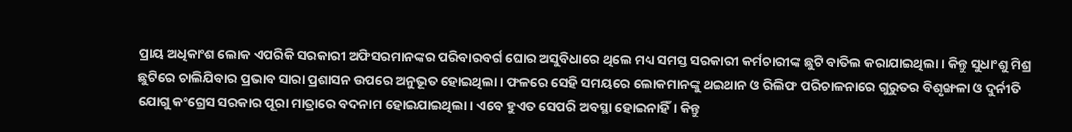ପ୍ରାୟ ଅଧିକାଂଶ ଲୋକ ଏପରିକି ସରକାରୀ ଅଫିସରମାନଙ୍କର ପରିବାରବର୍ଗ ଘୋର ଅସୁବିଧାରେ ଥିଲେ ମଧ୍ୟ ସମସ୍ତ ସରକାରୀ କର୍ମଚାରୀଙ୍କ ଛୁଟି ବାତିଲ କରାଯାଇଥିଲା। କିନ୍ତୁ ସୁଧାଂଶୁ ମିଶ୍ର ଛୁଟିରେ ଚାଲିଯିବାର ପ୍ରଭାବ ସାରା ପ୍ରଶାସନ ଉପରେ ଅନୁଭୂତ ହୋଇଥିଲା। ଫଳରେ ସେହି ସମୟରେ ଲୋକମାନଙ୍କୁ ଥଇଥାନ ଓ ରିଲିଫ ପରିଚାଳନାରେ ଗୁରୁତର ବିଶୃଙ୍ଖଳା ଓ ଦୁର୍ନୀତି ଯୋଗୁ କଂଗ୍ରେସ ସରକାର ପୂରା ମାତ୍ରାରେ ବଦନାମ ହୋଇଯାଇଥିଲା। ଏବେ ହୁଏତ ସେପରି ଅବସ୍ଥା ହୋଇନାହିଁ। କିନ୍ତୁ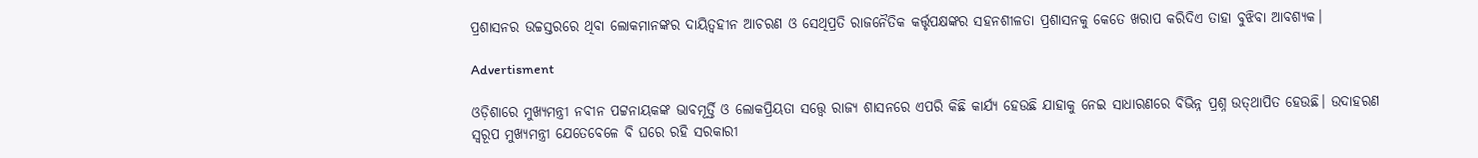ପ୍ରଶାସନର ଉଚ୍ଚସ୍ତରରେ ଥିବା ଲୋକମାନଙ୍କର ଦାୟିତ୍ୱହୀନ ଆଚରଣ ଓ ସେଥିପ୍ରତି ରାଜନୈତିକ କର୍ତ୍ତୃପକ୍ଷଙ୍କର ସହନଶୀଳତା ପ୍ରଶାସନକୁ କେତେ ଖରାପ କରିଦିଏ ତାହା ବୁଝିବା ଆବଶ୍ୟକ।

Advertisment

ଓଡ଼ିଶାରେ ମୁଖ୍ୟମନ୍ତ୍ରୀ ନବୀନ ପଟ୍ଟନାୟକଙ୍କ ଭାବମୂର୍ତ୍ତି ଓ ଲୋକପ୍ରିୟତା ସତ୍ତ୍ୱେ ରାଜ୍ୟ ଶାସନରେ ଏପରି କିଛି କାର୍ଯ୍ୟ ହେଉଛି ଯାହାକୁ ନେଇ ସାଧାରଣରେ ବିଭିନ୍ନ ପ୍ରଶ୍ନ ଉତ୍‌ଥାପିତ ହେଉଛି। ଉଦାହରଣ ସ୍ୱରୂପ ମୁଖ୍ୟମନ୍ତ୍ରୀ ଯେତେବେଳେ ବି ଘରେ ରହି ସରକାରୀ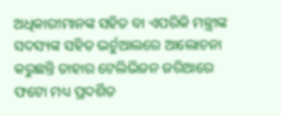ଅଧିକାରୀମାନଙ୍କ ସହିତ ବା ଏପରିକି ମନ୍ତ୍ରୀଙ୍କ ସଦସ୍ୟଙ୍କ ସହିତ ଭର୍ଚୁଆଲରେ ଆଲୋଚନା କରୁଛନ୍ତି ତାହାର ଟେଲିଭିଜନ ଜରିଆରେ ଫଟୋ ମଧ୍ୟ ପ୍ରଦର୍ଶିତ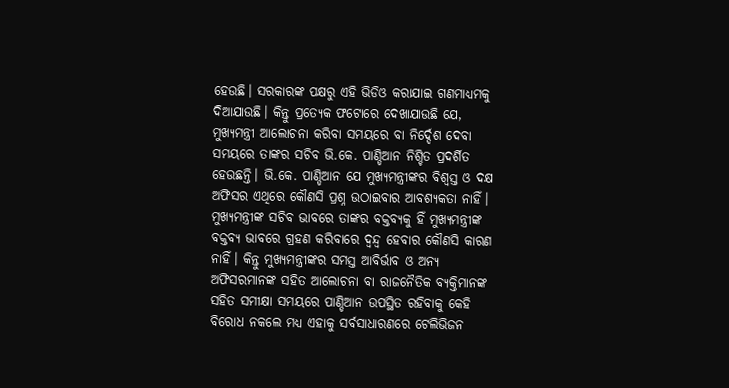ହେଉଛି। ସରକାରଙ୍କ ପକ୍ଷରୁ ଏହି ଭିଡିଓ କରାଯାଇ ଗଣମାଧ୍ୟମକୁ ଦିଆଯାଉଛି। କିନ୍ତୁ ପ୍ରତ୍ୟେକ ଫଟୋରେ ଦେଖାଯାଉଛି ଯେ, ମୁଖ୍ୟମନ୍ତ୍ରୀ ଆଲୋଚନା କରିବା ସମୟରେ ବା ନିର୍ଦ୍ଦେଶ ଦେବା ସମୟରେ ତାଙ୍କର ସଚିବ ଭି.କେ. ପାଣ୍ଡିଆନ ନିଶ୍ଚିତ ପ୍ରଦର୍ଶିତ ହେଉଛନ୍ତି। ଭି.କେ. ପାଣ୍ଡିଆନ ଯେ ମୁଖ୍ୟମନ୍ତ୍ରୀଙ୍କର ବିଶ୍ୱସ୍ତ ଓ ଦକ୍ଷ ଅଫିସର ଏଥିରେ କୌଣସି ପ୍ରଶ୍ନ ଉଠାଇବାର ଆବଶ୍ୟକତା ନାହିଁ। ମୁଖ୍ୟମନ୍ତ୍ରୀଙ୍କ ସଚିବ ଭାବରେ ତାଙ୍କର ବକ୍ତବ୍ୟକୁ ହିଁ ମୁଖ୍ୟମନ୍ତ୍ରୀଙ୍କ ବକ୍ତବ୍ୟ ଭାବରେ ଗ୍ରହଣ କରିବାରେ ଦ୍ୱନ୍ଦ୍ୱ ହେବାର କୌଣସି କାରଣ ନାହିଁ। କିନ୍ତୁ ମୁଖ୍ୟମନ୍ତ୍ରୀଙ୍କର ସମସ୍ତ ଆବିର୍ଭାବ ଓ ଅନ୍ୟ ଅଫିସରମାନଙ୍କ ସହିତ ଆଲୋଚନା ବା ରାଜନୈତିକ ବ୍ୟକ୍ତିମାନଙ୍କ ସହିତ ସମୀକ୍ଷା ସମୟରେ ପାଣ୍ଡିଆନ ଉପସ୍ଥିତ ରହିବାକୁ କେହି ବିରୋଧ ନକଲେ ମଧ୍ୟ ଏହାକୁ ସର୍ବସାଧାରଣରେ ଟେଲିଭିଜନ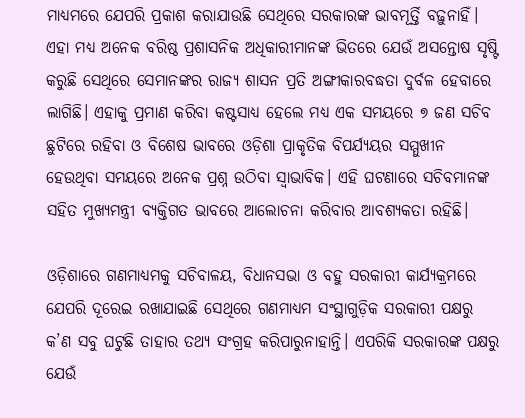ମାଧ୍ୟମରେ ଯେପରି ପ୍ରକାଶ କରାଯାଉଛି ସେଥିରେ ସରକାରଙ୍କ ଭାବମୂର୍ତ୍ତି ବଢ଼ୁନାହିଁ। ଏହା ମଧ୍ୟ ଅନେକ ବରିଷ୍ଠ ପ୍ରଶାସନିକ ଅଧିକାରୀମାନଙ୍କ ଭିତରେ ଯେଉଁ ଅସନ୍ତୋଷ ସୃଷ୍ଟି କରୁଛି ସେଥିରେ ସେମାନଙ୍କର ରାଜ୍ୟ ଶାସନ ପ୍ରତି ଅଙ୍ଗୀକାରବଦ୍ଧତା ଦୁର୍ବଳ ହେବାରେ ଲାଗିଛି। ଏହାକୁ ପ୍ରମାଣ କରିବା କଷ୍ଟସାଧ୍ୟ ହେଲେ ମଧ୍ୟ ଏକ ସମୟରେ ୭ ଜଣ ସଚିବ ଛୁଟିରେ ରହିବା ଓ ବିଶେଷ ଭାବରେ ଓଡ଼ିଶା ପ୍ରାକୃତିକ ବିପର୍ଯ୍ୟୟର ସମ୍ମୁଖୀନ ହେଉଥିବା ସମୟରେ ଅନେକ ପ୍ରଶ୍ନ ଉଠିବା ସ୍ୱାଭାବିକ। ଏହି ଘଟଣାରେ ସଚିବମାନଙ୍କ ସହିତ ମୁଖ୍ୟମନ୍ତ୍ରୀ ବ୍ୟକ୍ତିଗତ ଭାବରେ ଆଲୋଚନା କରିବାର ଆବଶ୍ୟକତା ରହିଛି।

ଓଡ଼ିଶାରେ ଗଣମାଧ୍ୟମକୁ ସଚିବାଳୟ, ବିଧାନସଭା ଓ ବହୁ ସରକାରୀ କାର୍ଯ୍ୟକ୍ରମରେ ଯେପରି ଦୂରେଇ ରଖାଯାଇଛି ସେଥିରେ ଗଣମାଧ୍ୟମ ସଂସ୍ଥାଗୁଡ଼ିକ ସରକାରୀ ପକ୍ଷରୁ କ’ଣ ସବୁ ଘଟୁଛି ତାହାର ତଥ୍ୟ ସଂଗ୍ରହ କରିପାରୁନାହାନ୍ତି। ଏପରିକି ସରକାରଙ୍କ ପକ୍ଷରୁ ଯେଉଁ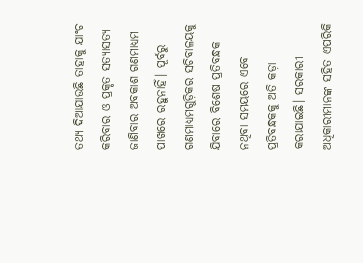ତଥ୍ୟ ଦିଆଯାଉଛି ତାହାକୁ ଯାଂଚ କରିବାର ଓ ପ୍ରକୃତ ସତ୍ୟାସତ୍ୟ ଜାଣିବାର ଅବକାଶ ଗଣମାଧ୍ୟମ ପାଖରେ ରହୁନାହିଁ। ପୂର୍ବରୁ ଗଣମାଧ୍ୟମଗୁଡ଼ିକର ସଚିବାଳୟକୁ ଯିବାରେ ବିଶେଷ ପ୍ରତିବନ୍ଧକ ନଥିବା ସମୟରେ ଏବେ ପ୍ରତିବନ୍ଧକକୁ ଅତି କଡ଼ା କରାଯାଇଛି। ସରକାରୀ ଅଧିକାରୀମାନଙ୍କ ସହିତ ଏପରିକି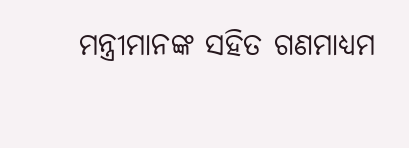ମନ୍ତ୍ରୀମାନଙ୍କ ସହିତ ଗଣମାଧ୍ୟମ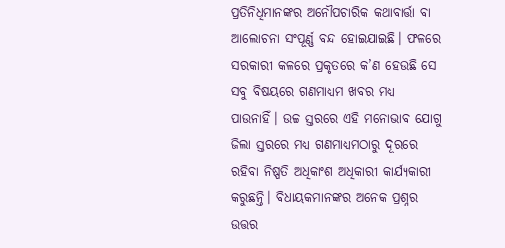ପ୍ରତିନିଧିମାନଙ୍କର ଅନୌପଚାରିକ କଥାବାର୍ତ୍ତା ବା ଆଲୋଚନା ସଂପୂର୍ଣ୍ଣ ବନ୍ଦ ହୋଇଯାଇଛି। ଫଳରେ ସରକାରୀ କଳରେ ପ୍ରକୃତରେ କ’ଣ ହେଉଛି ସେ ସବୁ ବିଷୟରେ ଗଣମାଧ୍ୟମ ଖବର ମଧ୍ୟ ପାଉନାହିଁ। ଉଚ୍ଚ ସ୍ତରରେ ଏହି ମନୋଭାବ ଯୋଗୁ ଜିଲା ସ୍ତରରେ ମଧ୍ୟ ଗଣମାଧ୍ୟମଠାରୁ ଦୂରରେ ରହିବା ନିଷ୍ପତି ଅଧିକାଂଶ ଅଧିକାରୀ କାର୍ଯ୍ୟକାରୀ କରୁଛନ୍ତି। ବିଧାୟକମାନଙ୍କର ଅନେକ ପ୍ରଶ୍ନର ଉତ୍ତର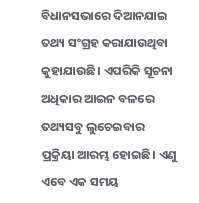ବିଧାନସଭାରେ ଦିଆନଯାଇ ତଥ୍ୟ ସଂଗ୍ରହ କରାଯାଉଥିବା କୁହାଯାଉଛି। ଏପରିକି ସୂଚନା ଅଧିକାର ଆଇନ ବଳରେ ତଥ୍ୟସବୁ ଲୁଚେଇବାର ପ୍ରକ୍ରିୟା ଆରମ୍ଭ ହୋଇଛି। ଏଣୁ ଏବେ ଏକ ସମୟ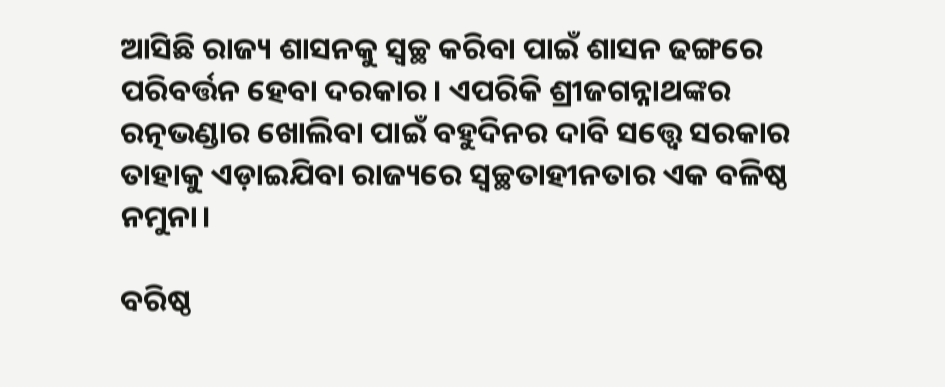ଆସିଛି ରାଜ୍ୟ ଶାସନକୁ ସ୍ୱଚ୍ଛ କରିବା ପାଇଁ ଶାସନ ଢଙ୍ଗରେ ପରିବର୍ତ୍ତନ ହେବା ଦରକାର। ଏପରିକି ଶ୍ରୀଜଗନ୍ନାଥଙ୍କର ରତ୍ନଭଣ୍ଡାର ଖୋଲିବା ପାଇଁ ବହୁଦିନର ଦାବି ସତ୍ତ୍ୱେ ସରକାର ତାହାକୁ ଏଡ଼ାଇଯିବା ରାଜ୍ୟରେ ସ୍ୱଚ୍ଛତାହୀନତାର ଏକ ବଳିଷ୍ଠ ନମୁନା।

ବରିଷ୍ଠ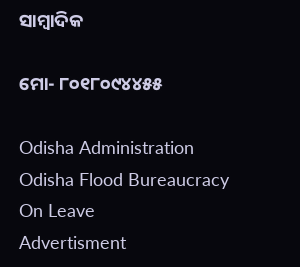ସାମ୍ବାଦିକ

ମୋ- ୮୦୧୮୦୯୪୪୫୫

Odisha Administration Odisha Flood Bureaucracy On Leave
Advertisment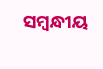ସମ୍ବନ୍ଧୀୟ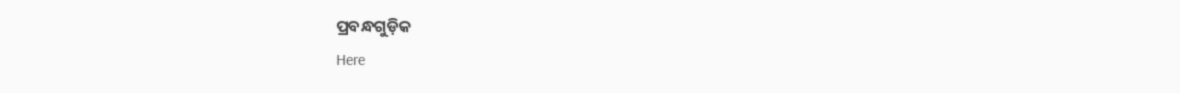ପ୍ରବନ୍ଧଗୁଡ଼ିକ
Here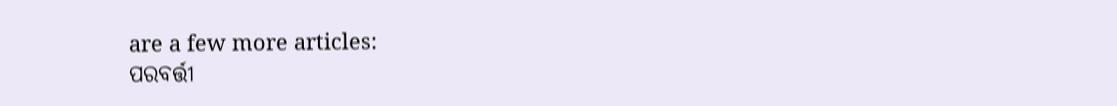are a few more articles:
ପରବର୍ତ୍ତୀ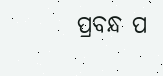ପ୍ରବନ୍ଧ ପ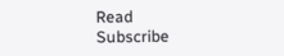Read
Subscribe